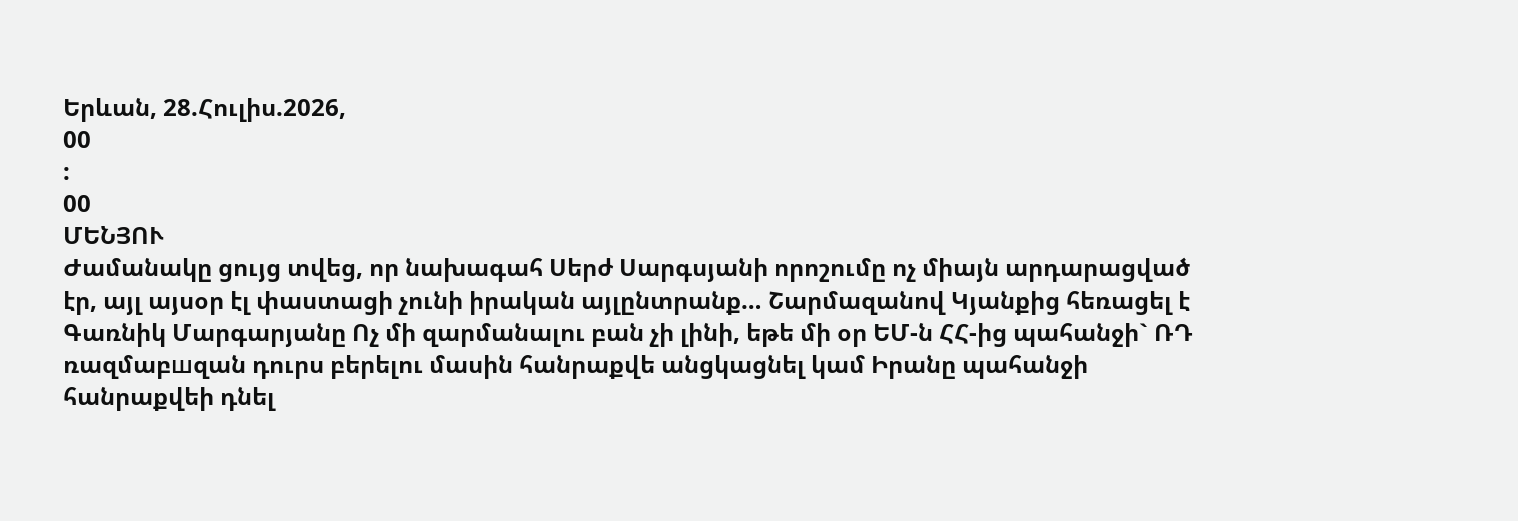Երևան, 28.Հուլիս.2026,
00
:
00
ՄԵՆՅՈՒ
Ժամանակը ցույց տվեց, որ նախագահ Սերժ Սարգսյանի որոշումը ոչ միայն արդարացված էր, այլ այսօր էլ փաստացի չունի իրական այլընտրանք… Շարմազանով Կյանքից հեռացել է Գառնիկ Մարգարյանը Ոչ մի զարմանալու բան չի լինի, եթե մի օր ԵՄ-ն ՀՀ-ից պահանջի` ՌԴ ռազմաբшզան դուրս բերելու մասին հանրաքվե անցկացնել կամ Իրանը պահանջի հանրաքվեի դնել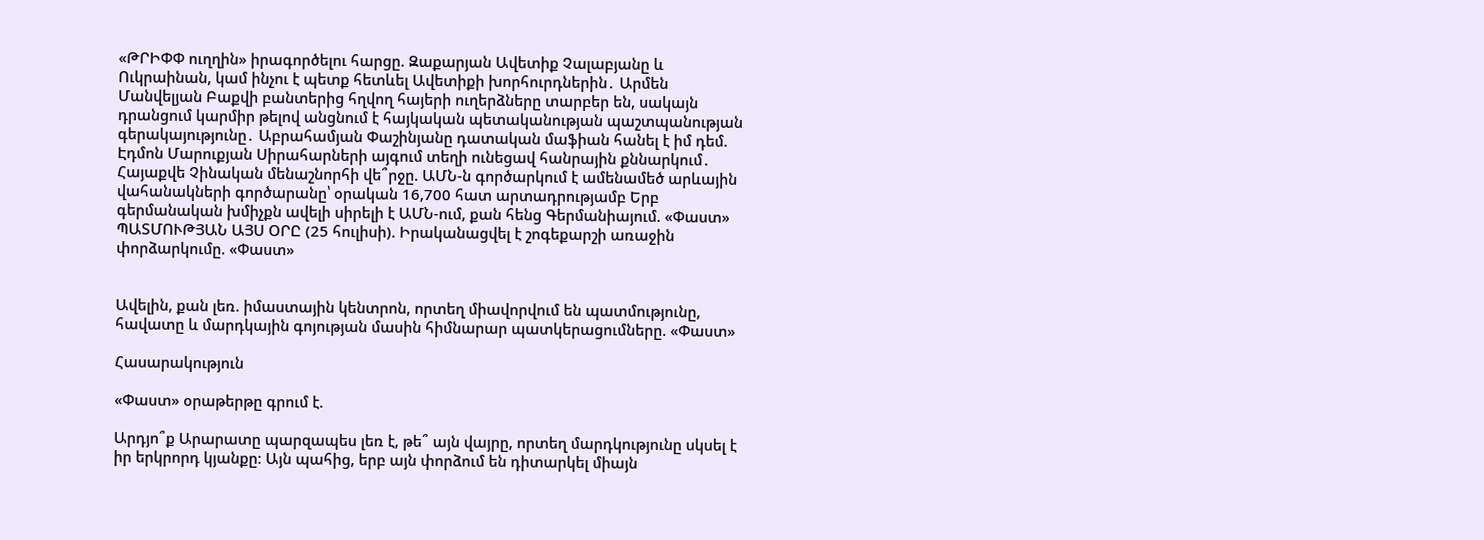«ԹՐԻՓՓ ուղղին» իրագործելու հարցը. Զաքարյան Ավետիք Չալաբյանը և Ուկրաինան, կամ ինչու է պետք հետևել Ավետիքի խորհուրդներին․ Արմեն Մանվելյան Բաքվի բանտերից հղվող հայերի ուղերձները տարբեր են, սակայն դրանցում կարմիր թելով անցնում է հայկական պետականության պաշտպանության գերակայությունը․ Աբրահամյան Փաշինյանը դատական մաֆիան հանել է իմ դեմ. Էդմոն Մարուքյան Սիրահարների այգում տեղի ունեցավ հանրային քննարկում․ Հայաքվե Չինական մենաշնորհի վե՞րջը. ԱՄՆ-ն գործարկում է ամենամեծ արևային վահանակների գործարանը՝ օրական 16,700 հատ արտադրությամբ Երբ գերմանական խմիչքն ավելի սիրելի է ԱՄՆ-ում, քան հենց Գերմանիայում. «Փաստ» ՊԱՏՄՈՒԹՅԱՆ ԱՅՍ ՕՐԸ (25 հուլիսի). Իրականացվել է շոգեքարշի առաջին փորձարկումը. «Փաստ»


Ավելին, քան լեռ. իմաստային կենտրոն, որտեղ միավորվում են պատմությունը, հավատը և մարդկային գոյության մասին հիմնարար պատկերացումները. «Փաստ»

Հասարակություն

«Փաստ» օրաթերթը գրում է.

Արդյո՞ք Արարատը պարզապես լեռ է, թե՞ այն վայրը, որտեղ մարդկությունը սկսել է իր երկրորդ կյանքը։ Այն պահից, երբ այն փորձում են դիտարկել միայն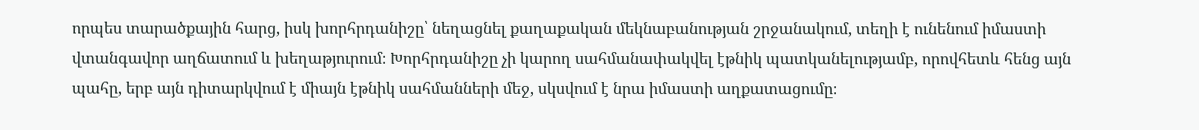որպես տարածքային հարց, իսկ խորհրդանիշը՝ նեղացնել քաղաքական մեկնաբանության շրջանակում, տեղի է ունենում իմաստի վտանգավոր աղճատում և խեղաթյուրում։ Խորհրդանիշը չի կարող սահմանափակվել էթնիկ պատկանելությամբ, որովհետև հենց այն պահը, երբ այն դիտարկվում է միայն էթնիկ սահմանների մեջ, սկսվում է նրա իմաստի աղքատացումը։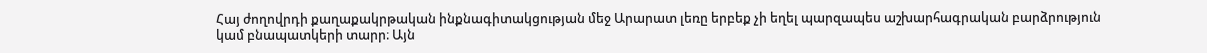Հայ ժողովրդի քաղաքակրթական ինքնագիտակցության մեջ Արարատ լեռը երբեք չի եղել պարզապես աշխարհագրական բարձրություն կամ բնապատկերի տարր։ Այն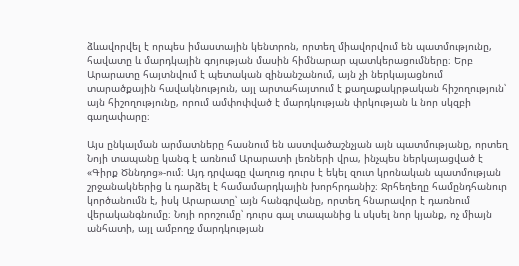ձևավորվել է որպես իմաստային կենտրոն, որտեղ միավորվում են պատմությունը, հավատը և մարդկային գոյության մասին հիմնարար պատկերացումները։ Երբ Արարատը հայտնվում է պետական զինանշանում, այն չի ներկայացնում տարածքային հավակնություն, այլ արտահայտում է քաղաքակրթական հիշողություն՝ այն հիշողությունը, որում ամփոփված է մարդկության փրկության և նոր սկզբի գաղափարը։

Այս ընկալման արմատները հասնում են աստվածաշնչյան այն պատմությանը, որտեղ Նոյի տապանը կանգ է առնում Արարատի լեռների վրա, ինչպես ներկայացված է «Գիրք Ծննդոց»-ում։ Այդ դրվագը վաղուց դուրս է եկել զուտ կրոնական պատմության շրջանակներից և դարձել է համամարդկային խորհրդանիշ։ Ջրհեղեղը համընդհանուր կործանումն է, իսկ Արարատը՝ այն հանգրվանը, որտեղ հնարավոր է դառնում վերականգնումը։ Նոյի որոշումը՝ դուրս գալ տապանից և սկսել նոր կյանք, ոչ միայն անհատի, այլ ամբողջ մարդկության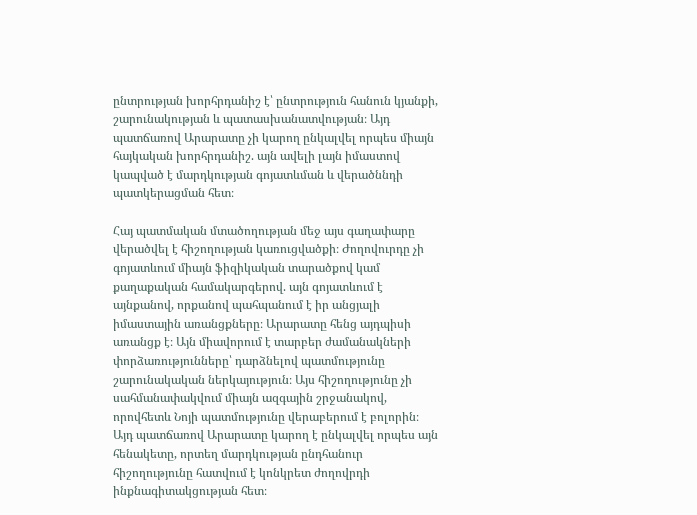ընտրության խորհրդանիշ է՝ ընտրություն հանուն կյանքի, շարունակության և պատասխանատվության։ Այդ պատճառով Արարատը չի կարող ընկալվել որպես միայն հայկական խորհրդանիշ. այն ավելի լայն իմաստով կապված է մարդկության գոյատևման և վերածննդի պատկերացման հետ։

Հայ պատմական մտածողության մեջ այս գաղափարը վերածվել է հիշողության կառուցվածքի։ Ժողովուրդը չի գոյատևում միայն ֆիզիկական տարածքով կամ քաղաքական համակարգերով. այն գոյատևում է այնքանով, որքանով պահպանում է իր անցյալի իմաստային առանցքները։ Արարատը հենց այդպիսի առանցք է։ Այն միավորում է տարբեր ժամանակների փորձառությունները՝ դարձնելով պատմությունը շարունակական ներկայություն։ Այս հիշողությունը չի սահմանափակվում միայն ազգային շրջանակով, որովհետև Նոյի պատմությունը վերաբերում է բոլորին։ Այդ պատճառով Արարատը կարող է ընկալվել որպես այն հենակետը, որտեղ մարդկության ընդհանուր հիշողությունը հատվում է կոնկրետ ժողովրդի ինքնագիտակցության հետ։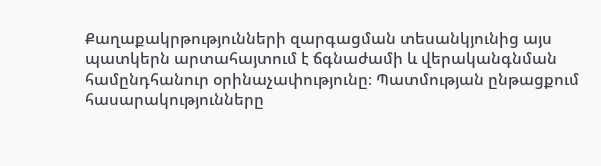Քաղաքակրթությունների զարգացման տեսանկյունից այս պատկերն արտահայտում է ճգնաժամի և վերականգնման համընդհանուր օրինաչափությունը։ Պատմության ընթացքում հասարակությունները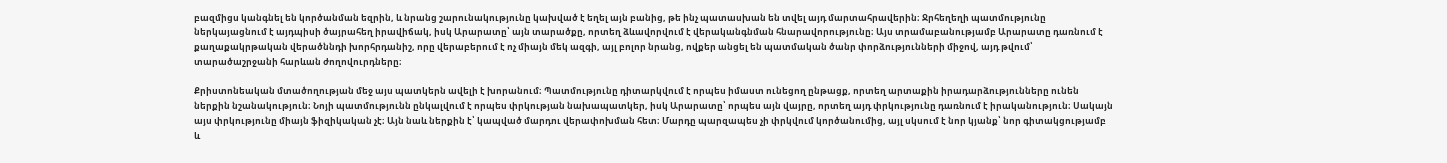բազմիցս կանգնել են կործանման եզրին, և նրանց շարունակությունը կախված է եղել այն բանից, թե ինչ պատասխան են տվել այդ մարտահրավերին։ Ջրհեղեղի պատմությունը ներկայացնում է այդպիսի ծայրահեղ իրավիճակ, իսկ Արարատը՝ այն տարածքը, որտեղ ձևավորվում է վերականգնման հնարավորությունը։ Այս տրամաբանությամբ Արարատը դառնում է քաղաքակրթական վերածննդի խորհրդանիշ, որը վերաբերում է ոչ միայն մեկ ազգի, այլ բոլոր նրանց, ովքեր անցել են պատմական ծանր փորձությունների միջով, այդ թվում՝ տարածաշրջանի հարևան ժողովուրդները։

Քրիստոնեական մտածողության մեջ այս պատկերն ավելի է խորանում։ Պատմությունը դիտարկվում է որպես իմաստ ունեցող ընթացք, որտեղ արտաքին իրադարձությունները ունեն ներքին նշանակություն։ Նոյի պատմությունն ընկալվում է որպես փրկության նախապատկեր, իսկ Արարատը՝ որպես այն վայրը, որտեղ այդ փրկությունը դառնում է իրականություն։ Սակայն այս փրկությունը միայն ֆիզիկական չէ։ Այն նաև ներքին է՝ կապված մարդու վերափոխման հետ։ Մարդը պարզապես չի փրկվում կործանումից, այլ սկսում է նոր կյանք՝ նոր գիտակցությամբ և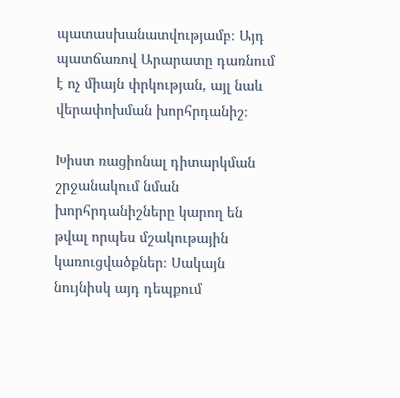պատասխանատվությամբ։ Այդ պատճառով Արարատը դառնում է ոչ միայն փրկության, այլ նաև վերափոխման խորհրդանիշ։

Խիստ ռացիոնալ դիտարկման շրջանակում նման խորհրդանիշները կարող են թվալ որպես մշակութային կառուցվածքներ։ Սակայն նույնիսկ այդ դեպքում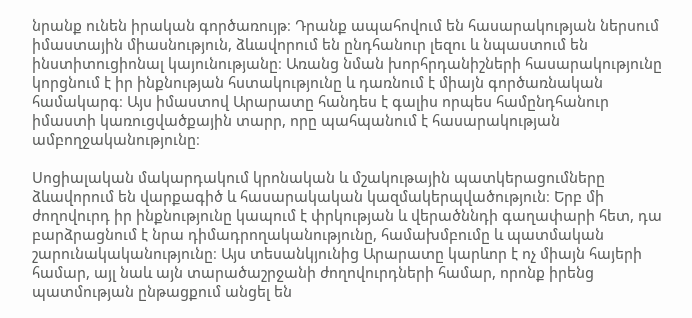նրանք ունեն իրական գործառույթ։ Դրանք ապահովում են հասարակության ներսում իմաստային միասնություն, ձևավորում են ընդհանուր լեզու և նպաստում են ինստիտուցիոնալ կայունությանը։ Առանց նման խորհրդանիշների հասարակությունը կորցնում է իր ինքնության հստակությունը և դառնում է միայն գործառնական համակարգ։ Այս իմաստով Արարատը հանդես է գալիս որպես համընդհանուր իմաստի կառուցվածքային տարր, որը պահպանում է հասարակության ամբողջականությունը։

Սոցիալական մակարդակում կրոնական և մշակութային պատկերացումները ձևավորում են վարքագիծ և հասարակական կազմակերպվածություն։ Երբ մի ժողովուրդ իր ինքնությունը կապում է փրկության և վերածննդի գաղափարի հետ, դա բարձրացնում է նրա դիմադրողականությունը, համախմբումը և պատմական շարունակականությունը։ Այս տեսանկյունից Արարատը կարևոր է ոչ միայն հայերի համար, այլ նաև այն տարածաշրջանի ժողովուրդների համար, որոնք իրենց պատմության ընթացքում անցել են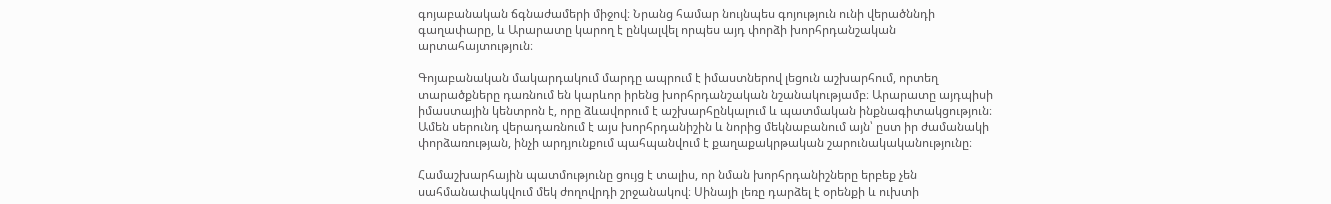գոյաբանական ճգնաժամերի միջով։ Նրանց համար նույնպես գոյություն ունի վերածննդի գաղափարը, և Արարատը կարող է ընկալվել որպես այդ փորձի խորհրդանշական արտահայտություն։

Գոյաբանական մակարդակում մարդը ապրում է իմաստներով լեցուն աշխարհում, որտեղ տարածքները դառնում են կարևոր իրենց խորհրդանշական նշանակությամբ։ Արարատը այդպիսի իմաստային կենտրոն է, որը ձևավորում է աշխարհընկալում և պատմական ինքնագիտակցություն։ Ամեն սերունդ վերադառնում է այս խորհրդանիշին և նորից մեկնաբանում այն՝ ըստ իր ժամանակի փորձառության, ինչի արդյունքում պահպանվում է քաղաքակրթական շարունակականությունը։

Համաշխարհային պատմությունը ցույց է տալիս, որ նման խորհրդանիշները երբեք չեն սահմանափակվում մեկ ժողովրդի շրջանակով։ Սինայի լեռը դարձել է օրենքի և ուխտի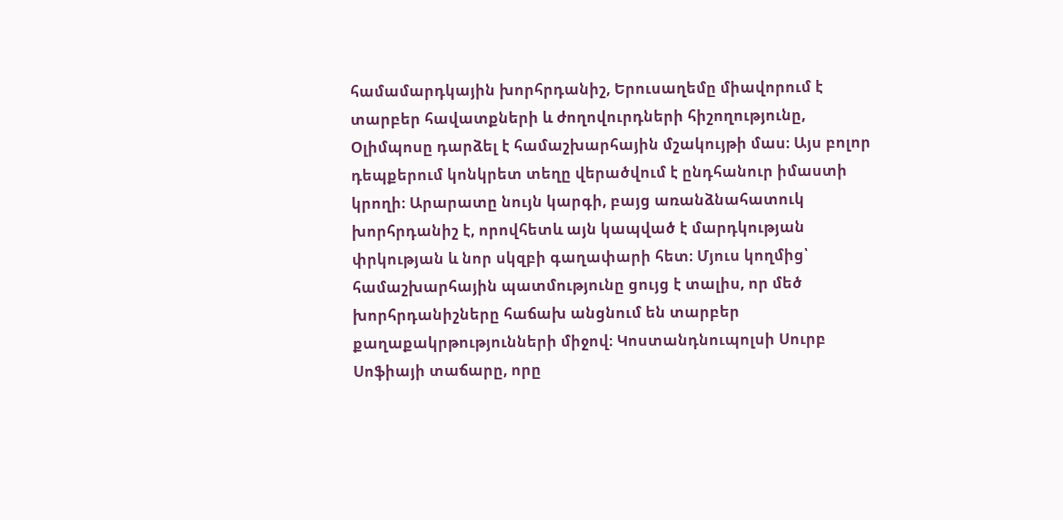համամարդկային խորհրդանիշ, Երուսաղեմը միավորում է տարբեր հավատքների և ժողովուրդների հիշողությունը, Օլիմպոսը դարձել է համաշխարհային մշակույթի մաս։ Այս բոլոր դեպքերում կոնկրետ տեղը վերածվում է ընդհանուր իմաստի կրողի։ Արարատը նույն կարգի, բայց առանձնահատուկ խորհրդանիշ է, որովհետև այն կապված է մարդկության փրկության և նոր սկզբի գաղափարի հետ։ Մյուս կողմից՝ համաշխարհային պատմությունը ցույց է տալիս, որ մեծ խորհրդանիշները հաճախ անցնում են տարբեր քաղաքակրթությունների միջով։ Կոստանդնուպոլսի Սուրբ Սոֆիայի տաճարը, որը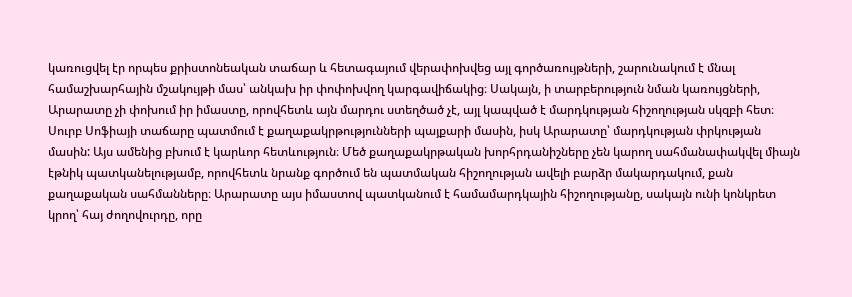կառուցվել էր որպես քրիստոնեական տաճար և հետագայում վերափոխվեց այլ գործառույթների, շարունակում է մնալ համաշխարհային մշակույթի մաս՝ անկախ իր փոփոխվող կարգավիճակից։ Սակայն, ի տարբերություն նման կառույցների, Արարատը չի փոխում իր իմաստը, որովհետև այն մարդու ստեղծած չէ, այլ կապված է մարդկության հիշողության սկզբի հետ։ Սուրբ Սոֆիայի տաճարը պատմում է քաղաքակրթությունների պայքարի մասին, իսկ Արարատը՝ մարդկության փրկության մասին: Այս ամենից բխում է կարևոր հետևություն։ Մեծ քաղաքակրթական խորհրդանիշները չեն կարող սահմանափակվել միայն էթնիկ պատկանելությամբ, որովհետև նրանք գործում են պատմական հիշողության ավելի բարձր մակարդակում, քան քաղաքական սահմանները։ Արարատը այս իմաստով պատկանում է համամարդկային հիշողությանը, սակայն ունի կոնկրետ կրող՝ հայ ժողովուրդը, որը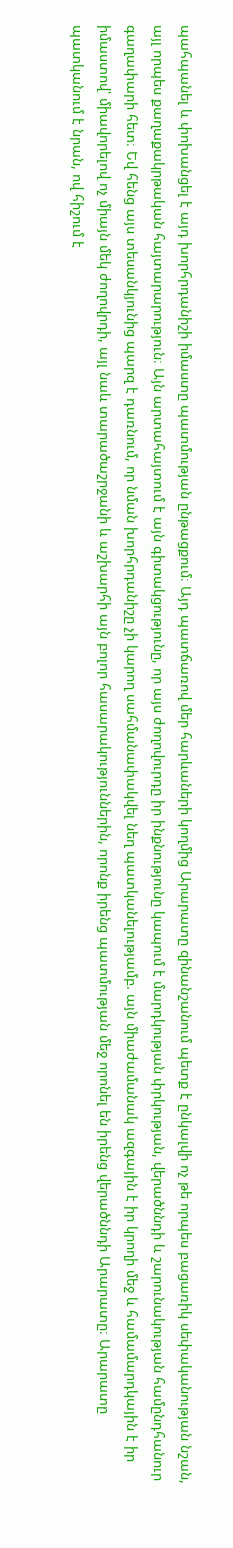պահպանել և փոխանցել է այդ խորհրդանիշի իմաստը պատմության ընթացքում։ Այդ պատճառով մեր հարևաների կողմից Արարատը զինանշանում պետք է ընկալվի ոչ թե որպես բացառիկ սեփականության նշան, այլ որպես քաղաքակրթական հայտարարություն։ Այն արտահայտում է այն գիտակցությունը, որ այս ժողովուրդը իր ինքնությունը կապում է մարդկության փրկության, վերածննդի և շարունակության համընդհանուր գաղափարի հետ։ Եվ հենց այս տեսանկյունից պարզ է դառնում, որ նման խորհրդանիշը չի կարող սահմանափակվել նեղ պատկանելությամբ. այն միաժամանակ ազգային է իր կրողի մեջ և համամարդկային է իր իմաստով՝ միավորելով ոչ միայն մեկ ժողովրդի, այլ նաև տարածաշրջանի և աշխարհի այն բոլոր հասարակություններին, որոնք իրենց պատմության մեջ որոնել են իրենց վերածննդի Արարատը։ Արարատը պատկանում է նրան, ով հիշում է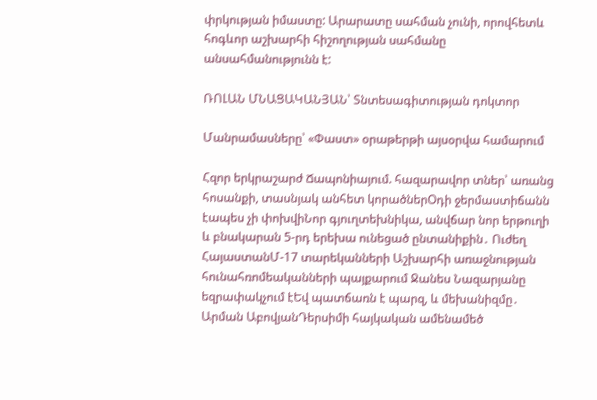փրկության իմաստը: Արարատը սահման չունի, որովհետև հոգևոր աշխարհի հիշողության սահմանը անսահմանությունն է:

ՌՈԼԱՆ ՄՆԱՑԱԿԱՆՅԱՆ՝ Տնտեսագիտության դոկտոր

Մանրամասները՝ «Փաստ» օրաթերթի այսօրվա համարում

Հզոր երկրաշարժ Ճապոնիայում. հազարավոր տներ՝ առանց հոսանքի, տասնյակ անհետ կորածներՕդի ջերմաստիճանն էապես չի փոխվիՆոր գյուղտեխնիկա, անվճար նոր երթուղի և բնակարան 5-րդ երեխա ունեցած ընտանիքին․ Ուժեղ ՀայաստանՄ-17 տարեկանների Աշխարհի առաջնության հունահռոմեականների պայքարում Ջանես Նազարյանը եզրափակչում էԵվ պատճառն է պարզ, և մեխանիզմը․ Արման ԱբովյանԴերսիմի հայկական ամենամեծ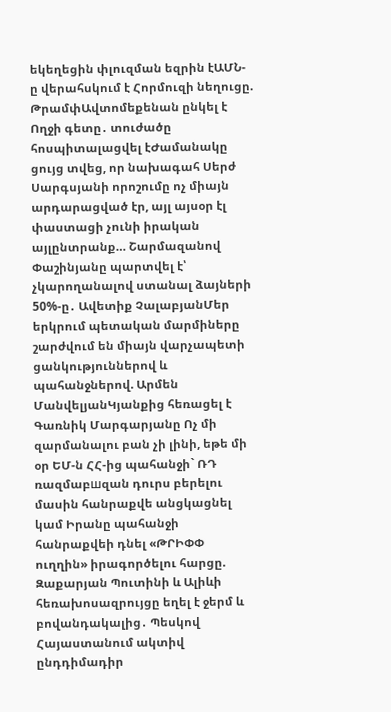եկեղեցին փլուզման եզրին էԱՄՆ-ը վերահսկում է Հորմուզի նեղուցը. ԹրամփԱվտոմեքենան ընկել է Ողջի գետը․ տուժածը հոսպիտալացվել էԺամանակը ցույց տվեց, որ նախագահ Սերժ Սարգսյանի որոշումը ոչ միայն արդարացված էր, այլ այսօր էլ փաստացի չունի իրական այլընտրանք… Շարմազանով Փաշինյանը պարտվել է՝ չկարողանալով ստանալ ձայների 50%-ը․ Ավետիք ՉալաբյանՄեր երկրում պետական մարմիները շարժվում են միայն վարչապետի ցանկություններով և պահանջներով. Արմեն ՄանվելյանԿյանքից հեռացել է Գառնիկ Մարգարյանը Ոչ մի զարմանալու բան չի լինի, եթե մի օր ԵՄ-ն ՀՀ-ից պահանջի` ՌԴ ռազմաբшզան դուրս բերելու մասին հանրաքվե անցկացնել կամ Իրանը պահանջի հանրաքվեի դնել «ԹՐԻՓՓ ուղղին» իրագործելու հարցը. Զաքարյան Պուտինի և Ալիևի հեռախոսազրույցը եղել է ջերմ և բովանդակալից․ Պեսկով Հայաստանում ակտիվ ընդդիմադիր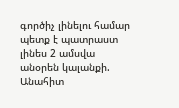գործիչ լինելու համար պետք է պատրաստ լինես 2 ամսվա անօրեն կալանքի. Անահիտ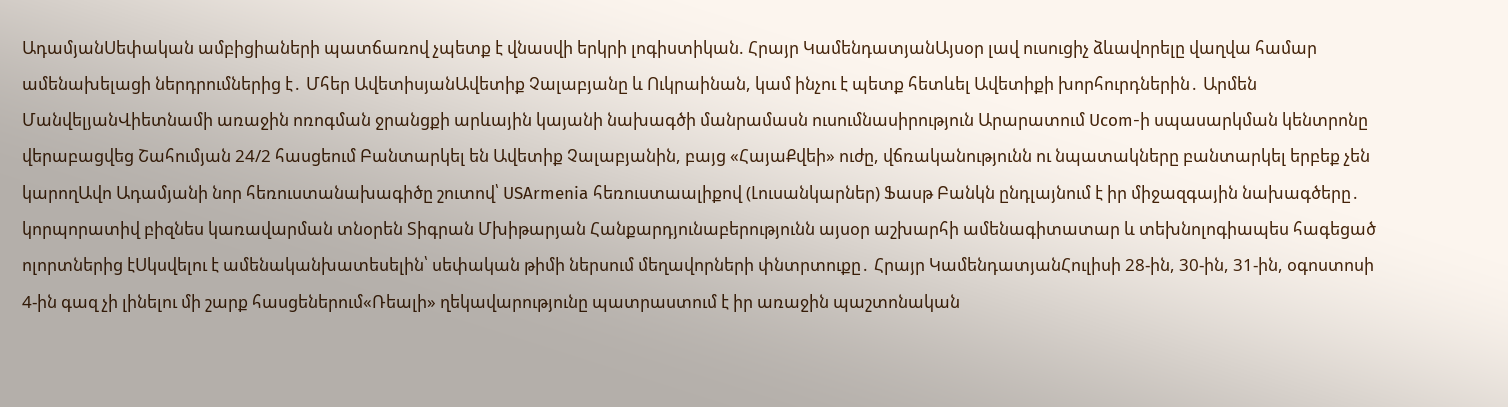ԱդամյանՍեփական ամբիցիաների պատճառով չպետք է վնասվի երկրի լոգիստիկան. Հրայր ԿամենդատյանԱյսօր լավ ուսուցիչ ձևավորելը վաղվա համար ամենախելացի ներդրումներից է․ Մհեր ԱվետիսյանԱվետիք Չալաբյանը և Ուկրաինան, կամ ինչու է պետք հետևել Ավետիքի խորհուրդներին․ Արմեն ՄանվելյանՎիետնամի առաջին ոռոգման ջրանցքի արևային կայանի նախագծի մանրամասն ուսումնասիրություն Արարատում Ucom-ի սպասարկման կենտրոնը վերաբացվեց Շահումյան 24/2 հասցեում Բանտարկել են Ավետիք Չալաբյանին, բայց «ՀայաՔվեի» ուժը, վճռականությունն ու նպատակները բանտարկել երբեք չեն կարողԱվո Ադամյանի նոր հեռուստանախագիծը շուտով՝ USArmenia հեռուստաալիքով (Լուսանկարներ) Ֆասթ Բանկն ընդլայնում է իր միջազգային նախագծերը․ կորպորատիվ բիզնես կառավարման տնօրեն Տիգրան Մխիթարյան Հանքարդյունաբերությունն այսօր աշխարհի ամենագիտատար և տեխնոլոգիապես հագեցած ոլորտներից էՍկսվելու է ամենականխատեսելին՝ սեփական թիմի ներսում մեղավորների փնտրտուքը․ Հրայր ԿամենդատյանՀուլիսի 28-ին, 30-ին, 31-ին, օգոստոսի 4-ին գազ չի լինելու մի շարք հասցեներում«Ռեալի» ղեկավարությունը պատրաստում է իր առաջին պաշտոնական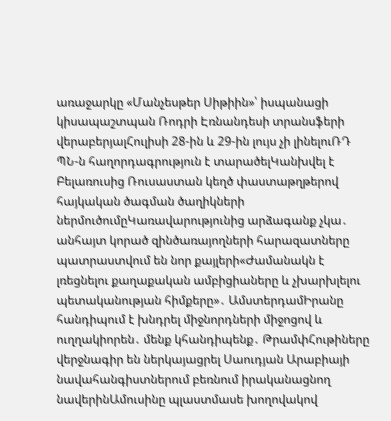առաջարկը «Մանչեսթեր Սիթիին»՝ իսպանացի կիսապաշտպան Ռոդրի Էռնանդեսի տրանսֆերի վերաբերյալՀուլիսի 28-ին և 29-ին լույս չի լինելուՌԴ ՊՆ-ն հաղորդագրություն է տարածելԿանխվել է Բելառուսից Ռուսաստան կեղծ փաստաթղթերով հայկական ծագման ծաղիկների ներմուծումըԿառավարությունից արձագանք չկա․ անհայտ կորած զինծառայողների հարազատները պատրաստվում են նոր քայլերի«Ժամանակն է լռեցնելու քաղաքական ամբիցիաները և չխարխլելու պետականության հիմքերը»․ ԱմստերդամԻրանը հանդիպում է խնդրել միջնորդների միջոցով և ուղղակիորեն․ մենք կհանդիպենք․ ԹրամփՀութիները վերջնագիր են ներկայացրել Սաուդյան Արաբիայի նավահանգիստներում բեռնում իրականացնող նավերինԱմուսինը պլաստմասե խողովակով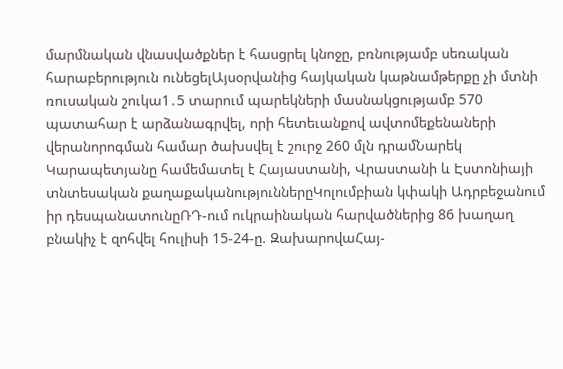մարմնական վնասվածքներ է հասցրել կնոջը, բռնությամբ սեռական հարաբերություն ունեցելԱյսօրվանից հայկական կաթնամթերքը չի մտնի ռուսական շուկա1․5 տարում պարեկների մասնակցությամբ 570 պատահար է արձանագրվել, որի հետեւանքով ավտոմեքենաների վերանորոգման համար ծախսվել է շուրջ 260 մլն դրամՆարեկ Կարապետյանը համեմատել է Հայաստանի, Վրաստանի և Էստոնիայի տնտեսական քաղաքականություններըԿոլումբիան կփակի Ադրբեջանում իր դեսպանատունըՌԴ-ում ուկրաինական հարվածներից 86 խաղաղ բնակիչ է զոհվել հուլիսի 15-24-ը. ԶախարովաՀայ-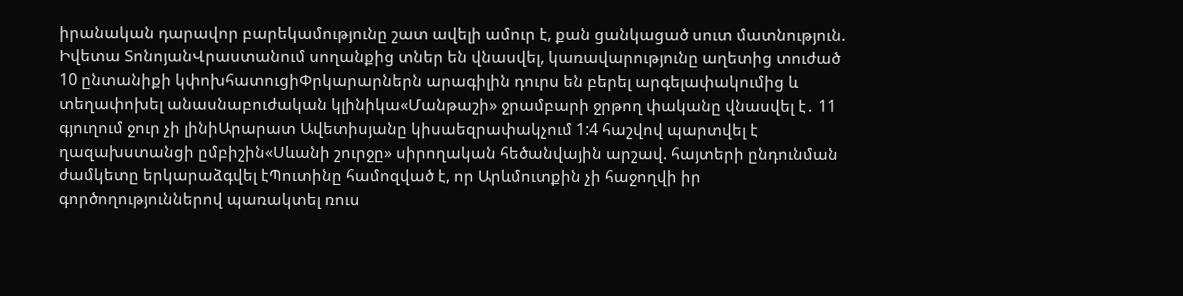իրանական դարավոր բարեկամությունը շատ ավելի ամուր է, քան ցանկացած սուտ մատնություն. Իվետա ՏոնոյանՎրաստանում սողանքից տներ են վնասվել, կառավարությունը աղետից տուժած 10 ընտանիքի կփոխհատուցիՓրկարարներն արագիլին դուրս են բերել արգելափակումից և տեղափոխել անասնաբուժական կլինիկա«Մանթաշի» ջրամբարի ջրթող փականը վնասվել է․ 11 գյուղում ջուր չի լինիԱրարատ Ավետիսյանը կիսաեզրափակչում 1:4 հաշվով պարտվել է ղազախստանցի ըմբիշին«Սևանի շուրջը» սիրողական հեծանվային արշավ. հայտերի ընդունման ժամկետը երկարաձգվել էՊուտինը համոզված է, որ Արևմուտքին չի հաջողվի իր գործողություններով պառակտել ռուս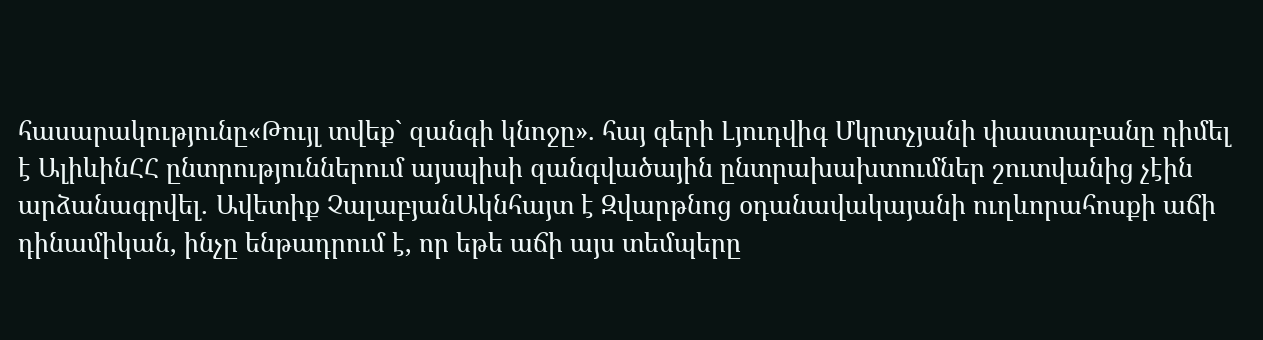հասարակությունը«Թույլ տվեք` զանգի կնոջը». հայ գերի Լյուդվիգ Մկրտչյանի փաստաբանը դիմել է ԱլիևինՀՀ ընտրություններում այսպիսի զանգվածային ընտրախախտումներ շուտվանից չէին արձանագրվել․ Ավետիք ՉալաբյանԱկնհայտ է Զվարթնոց օդանավակայանի ուղևորահոսքի աճի դինամիկան, ինչը ենթադրում է, որ եթե աճի այս տեմպերը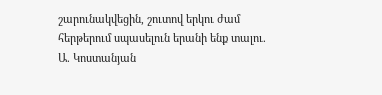շարունակվեցին, շուտով երկու ժամ հերթերում սպասելուն երանի ենք տալու. Ա. Կոստանյան